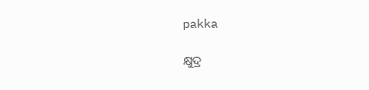pakka

କ୍ଷୁଦ୍ର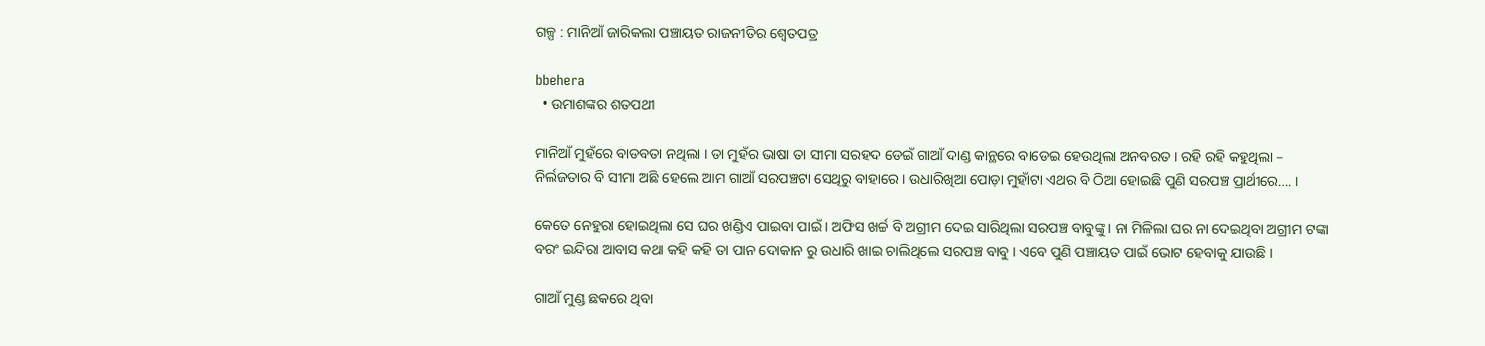ଗଳ୍ପ : ମାନିଆଁ ଜାରିକଲା ପଞ୍ଚାୟତ ରାଜନୀତିର ଶ୍ୱେତପତ୍ର

bbehera
  • ଉମାଶଙ୍କର ଶତପଥୀ

ମାନିଆଁ ମୁହଁରେ ବାଡବତା ନଥିଲା । ତା ମୁହଁର ଭାଷା ତା ସୀମା ସରହଦ ଡେଇଁ ଗାଆଁ ଦାଣ୍ଡ କାନ୍ଥରେ ବାଡେଇ ହେଉଥିଲା ଅନବରତ । ରହି ରହି କହୁଥିଲା – ନିର୍ଲଜତାର ବି ସୀମା ଅଛି ହେଲେ ଆମ ଗାଆଁ ସରପଞ୍ଚଟା ସେଥିରୁ ବାହାରେ । ଉଧାରିଖିଆ ପୋଡ଼ା ମୁହାଁଟା ଏଥର ବି ଠିଆ ହୋଇଛି ପୁଣି ସରପଞ୍ଚ ପ୍ରାର୍ଥୀରେ…. ।

କେତେ ନେହୁରା ହୋଇଥିଲା ସେ ଘର ଖଣ୍ଡିଏ ପାଇବା ପାଇଁ । ଅଫିସ ଖର୍ଚ୍ଚ ବି ଅଗ୍ରୀମ ଦେଇ ସାରିଥିଲା ସରପଞ୍ଚ ବାବୁଙ୍କୁ । ନା ମିଳିଲା ଘର ନା ଦେଇଥିବା ଅଗ୍ରୀମ ଟଙ୍କା ବରଂ ଇନ୍ଦିରା ଆବାସ କଥା କହି କହି ତା ପାନ ଦୋକାନ ରୁ ଉଧାରି ଖାଇ ଚାଲିଥିଲେ ସରପଞ୍ଚ ବାବୁ । ଏବେ ପୁଣି ପଞ୍ଚାୟତ ପାଇଁ ଭୋଟ ହେବାକୁ ଯାଉଛି ।

ଗାଆଁ ମୁଣ୍ଡ ଛକରେ ଥିବା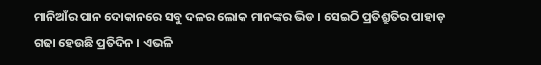ମାନିଆଁର ପାନ ଦୋକାନରେ ସବୁ ଦଳର ଲୋକ ମାନଙ୍କର ଭିଡ । ସେଇଠି ପ୍ରତିଶ୍ରୁତିର ପାହାଡ଼
ଗଢା ହେଉଛି ପ୍ରତିଦିନ । ଏଭଳି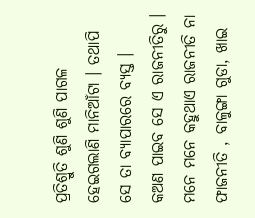ପ୍ରତିଶ୍ରୁତି ଶୁଣି ଶୁଣି ପାଗଳ ହେଇଗଲାଣି ମାନିଆଁଟା । ତଥାପି ସେ ତା ବ୍ୟାପାରରେ ବ୍ୟସ୍ତ ।
କଅଣ ପାଇବ ସେ ଏ ରାଜନୀତିରୁ । ମନେ ମନେ କହୁଥାଏ ରାଜନୀତି ନା ଫାଜନୀତି , ବାଳୁଙ୍ଗା ଗୁଡା, ଖାଇ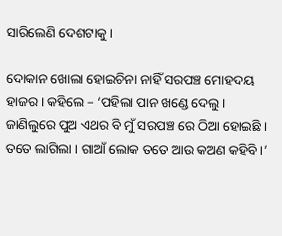ସାରିଲେଣି ଦେଶଟାକୁ ।

ଦୋକାନ ଖୋଲା ହୋଇଚିନା ନାହିଁ ସରପଞ୍ଚ ମୋହଦୟ ହାଜର । କହିଲେ – ‘ପହିଲା ପାନ ଖଣ୍ଡେ ଦେଲୁ । ଜାଣିଲୁରେ ପୁଅ ଏଥର ବି ମୁଁ ସରପଞ୍ଚ ରେ ଠିଆ ହୋଇଛି । ତତେ ଲାଗିଲା । ଗାଆଁ ଲୋକ ତତେ ଆଉ କଅଣ କହିବି ।’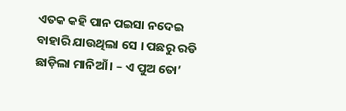ଏତକ କହି ପାନ ପଇସା ନଦେଇ ବାହାରି ଯାଉଥିଲା ସେ । ପଛରୁ ରଡି ଛାଡ଼ିଲା ମାନିଆଁ । – ଏ ପୁଅ ତୋ’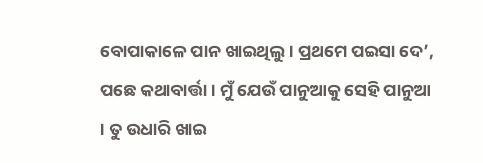ବୋପାକାଳେ ପାନ ଖାଇଥିଲୁ । ପ୍ରଥମେ ପଇସା ଦେ’, ପଛେ କଥାବାର୍ତ୍ତା । ମୁଁ ଯେଉଁ ପାନୁଆକୁ ସେହି ପାନୁଆ । ତୁ ଉଧାରି ଖାଇ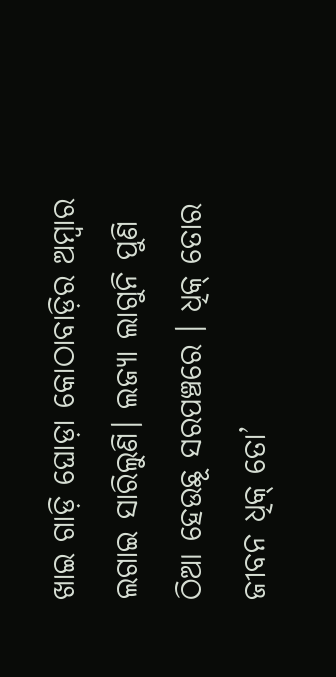ଖାଇ ଗାଡ଼ି ଘୋଡ଼ା କୋଠାବାଡ଼ିର ଅମ୍ବାର ଲଗାଇ ସାରିଲୁଣି। ଲଜ୍ୟା ଲାଗୁନି ପୁଣି ଠିଆ ହେଉଛୂ ସରପଞ୍ଚରେ । ଧିକ୍ ତୋର ଜୀବନ ଧିକ୍ ତୋ’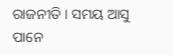ରାଜନୀତି । ସମୟ ଆସୁ ପାନେ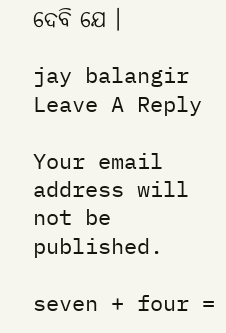ଦେବି ଯେ ।

jay balangir
Leave A Reply

Your email address will not be published.

seven + four =